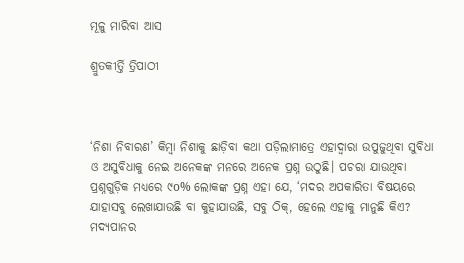ମୂଳୁ ମାରିବା ଆସ

ଶ୍ରୁତକୀର୍ତ୍ତି ତ୍ରିପାଠୀ



‘ନିଶା ନିବାରଣ’ କିମ୍ବା ନିଶାକୁ ଛାଡ଼ିବା କଥା ପଡ଼ିଲାମାତ୍ରେ ଏହାଦ୍ୱାରା ଉପୁଜୁଥିବା ସୁବିଧା ଓ ଅସୁବିଧାକୁ ନେଇ ଅନେକଙ୍କ ମନରେ ଅନେକ ପ୍ରଶ୍ନ ଉଠୁଛି। ପଚରା ଯାଉଥିବା ପ୍ରଶ୍ନଗୁଡ଼ିକ ମଧ୍ୟରେ ୯o% ଲୋକଙ୍କ ପ୍ରଶ୍ନ ଏହା ଯେ, ‘ମଦର ଅପକାରିତା ବିଷୟରେ ଯାହାସବୁ ଲେଖାଯାଉଛି ବା କୁହାଯାଉଛି, ସବୁ ଠିକ୍‌, ହେଲେ ଏହାକୁ ମାନୁଛି କିଏ?
ମଦ୍ୟପାନର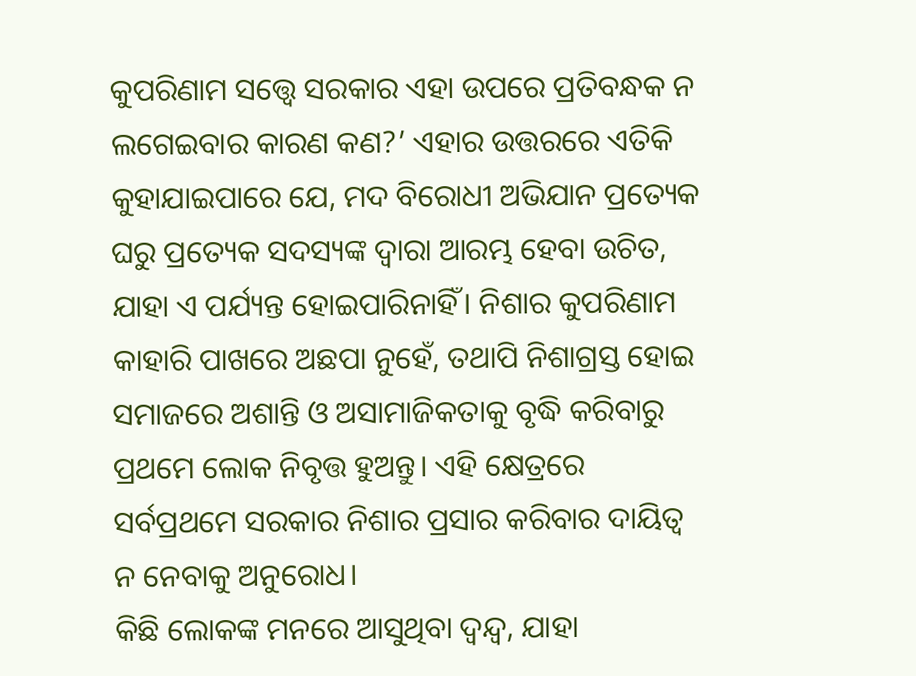କୁପରିଣାମ ସତ୍ତ୍ୱେ ସରକାର ଏହା ଉପରେ ପ୍ରତିବନ୍ଧକ ନ ଲଗେଇବାର କାରଣ କଣ?’ ଏହାର ଉତ୍ତରରେ ଏତିକି କୁହାଯାଇପାରେ ଯେ, ମଦ ବିରୋଧୀ ଅଭିଯାନ ପ୍ରତ୍ୟେକ ଘରୁ ପ୍ରତ୍ୟେକ ସଦସ୍ୟଙ୍କ ଦ୍ୱାରା ଆରମ୍ଭ ହେବା ଉଚିତ, ଯାହା ଏ ପର୍ଯ୍ୟନ୍ତ ହୋଇପାରିନାହିଁ। ନିଶାର କୁପରିଣାମ କାହାରି ପାଖରେ ଅଛପା ନୁହେଁ, ତଥାପି ନିଶାଗ୍ରସ୍ତ ହୋଇ ସମାଜରେ ଅଶାନ୍ତି ଓ ଅସାମାଜିକତାକୁ ବୃଦ୍ଧି କରିବାରୁ ପ୍ରଥମେ ଲୋକ ନିବୃତ୍ତ ହୁଅନ୍ତୁ। ଏହି କ୍ଷେତ୍ରରେ ସର୍ବପ୍ରଥମେ ସରକାର ନିଶାର ପ୍ରସାର କରିବାର ଦାୟିତ୍ୱ ନ ନେବାକୁ ଅନୁରୋଧ।
କିଛି ଲୋକଙ୍କ ମନରେ ଆସୁଥିବା ଦ୍ୱନ୍ଦ୍ୱ, ଯାହା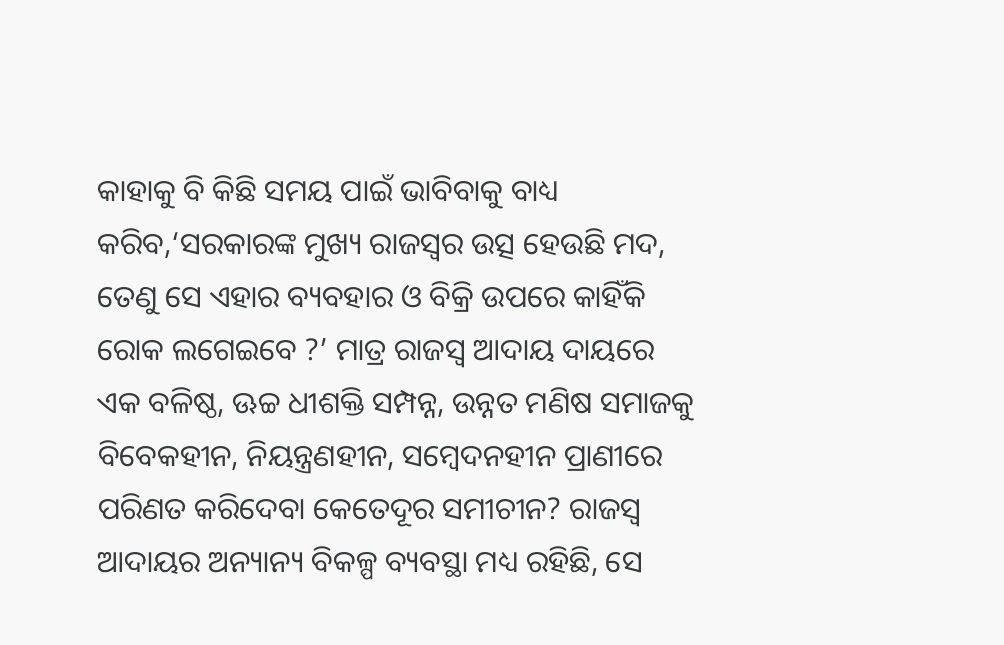କାହାକୁ ବି କିଛି ସମୟ ପାଇଁ ଭାବିବାକୁ ବାଧ୍ୟ କରିବ,‘ସରକାରଙ୍କ ମୁଖ୍ୟ ରାଜସ୍ବର ଉତ୍ସ ହେଉଛି ମଦ, ତେଣୁ ସେ ଏହାର ବ୍ୟବହାର ଓ ବିକ୍ରି ଉପରେ କାହିଁକି ରୋକ ଲଗେଇବେ ?’ ମାତ୍ର ରାଜସ୍ବ ଆଦାୟ ଦାୟରେ ଏକ ବଳିଷ୍ଠ, ଊଚ୍ଚ ଧୀଶକ୍ତି ସମ୍ପନ୍ନ, ଉନ୍ନତ ମଣିଷ ସମାଜକୁ ବିବେକହୀନ, ନିୟନ୍ତ୍ରଣହୀନ, ସମ୍ବେଦନହୀନ ପ୍ରାଣୀରେ ପରିଣତ କରିଦେବା କେତେଦୂର ସମୀଚୀନ? ରାଜସ୍ବ ଆଦାୟର ଅନ୍ୟାନ୍ୟ ବିକଳ୍ପ ବ୍ୟବସ୍ଥା ମଧ୍ୟ ରହିଛି, ସେ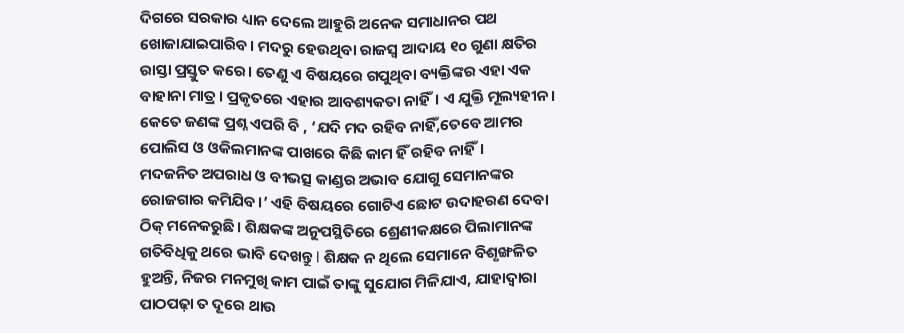ଦିଗରେ ସରକାର ଧ୍ୟାନ ଦେଲେ ଆହୁରି ଅନେକ ସମାଧାନର ପଥ ଖୋଜାଯାଇପାରିବ। ମଦରୁ ହେଉଥିବା ରାଜସ୍ବ ଆଦାୟ ୧o ଗୁଣା କ୍ଷତିର ରାସ୍ତା ପ୍ରସ୍ତୁତ କରେ। ତେଣୁ ଏ ବିଷୟରେ ଗପୁଥିବା ବ୍ୟକ୍ତିଙ୍କର ଏହା ଏକ ବାହାନା ମାତ୍ର। ପ୍ରକୃତରେ ଏହାର ଆବଶ୍ୟକତା ନାହିଁ। ଏ ଯୁକ୍ତି ମୂଲ୍ୟହୀନ।
କେତେ ଜଣଙ୍କ ପ୍ରଶ୍ନ ଏପରି ବି , ‘ଯଦି ମଦ ରହିବ ନାହିଁ,ତେବେ ଆମର ପୋଲିସ ଓ ଓକିଲମାନଙ୍କ ପାଖରେ କିଛି କାମ ହିଁ ରହିବ ନାହିଁ।
ମଦଜନିତ ଅପରାଧ ଓ ବୀଭତ୍ସ କାଣ୍ଡର ଅଭାବ ଯୋଗୁ ସେମାନଙ୍କର ରୋଜଗାର କମିଯିବ।’ ଏହି ବିଷୟରେ ଗୋଟିଏ ଛୋଟ ଉଦାହରଣ ଦେବା ଠିକ୍‌ ମନେକରୁଛି। ଶିକ୍ଷକଙ୍କ ଅନୁପସ୍ଥିତିରେ ଶ୍ରେଣୀକକ୍ଷରେ ପିଲାମାନଙ୍କ ଗତିବିଧିକୁ ଥରେ ଭାବି ଦେଖନ୍ତୁ l ଶିକ୍ଷକ ନ ଥିଲେ ସେମାନେ ବିଶୃଙ୍ଖଳିତ ହୁଅନ୍ତି, ନିଜର ମନମୁଖି କାମ ପାଇଁ ତାଙ୍କୁ ସୁଯୋଗ ମିଳିଯାଏ, ଯାହାଦ୍ୱାରା ପାଠପଢ଼ା ତ ଦୂରେ ଥାଉ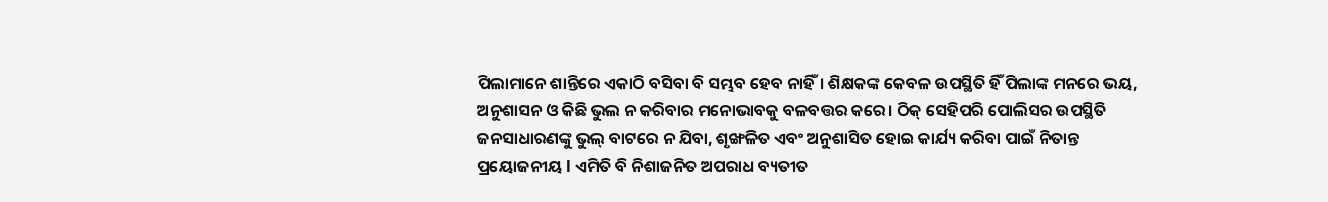ପିଲାମାନେ ଶାନ୍ତିରେ ଏକାଠି ବସିବା ବି ସମ୍ଭବ ହେବ ନାହିଁ। ଶିକ୍ଷକଙ୍କ କେବଳ ଉପସ୍ଥିତି ହିଁ ପିଲାଙ୍କ ମନରେ ଭୟ, ଅନୁଶାସନ ଓ କିଛି ଭୁଲ ନ କରିବାର ମନୋଭାବକୁ ବଳବତ୍ତର କରେ। ଠିକ୍‌ ସେହିପରି ପୋଲିସର ଉପସ୍ଥିତି ଜନସାଧାରଣଙ୍କୁ ଭୁଲ୍‌ ବାଟରେ ନ ଯିବା, ଶୃଙ୍ଖଳିତ ଏବଂ ଅନୁଶାସିତ ହୋଇ କାର୍ଯ୍ୟ କରିବା ପାଇଁ ନିତାନ୍ତ ପ୍ରୟୋଜନୀୟ l ଏମିତି ବି ନିଶାଜନିତ ଅପରାଧ ବ୍ୟତୀତ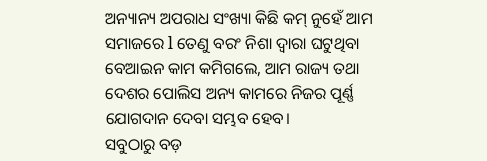ଅନ୍ୟାନ୍ୟ ଅପରାଧ ସଂଖ୍ୟା କିଛି କମ୍‌ ନୁହେଁ ଆମ ସମାଜରେ l ତେଣୁ ବରଂ ନିଶା ଦ୍ୱାରା ଘଟୁଥିବା ବେଆଇନ କାମ କମିଗଲେ, ଆମ ରାଜ୍ୟ ତଥା ଦେଶର ପୋଲିସ ଅନ୍ୟ କାମରେ ନିଜର ପୂର୍ଣ୍ଣ ଯୋଗଦାନ ଦେବା ସମ୍ଭବ ହେବ।
ସବୁଠାରୁ ବଡ଼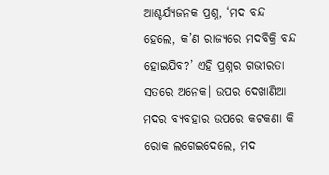ଆଶ୍ଚର୍ଯ୍ୟଜନକ ପ୍ରଶ୍ନ, ‘ମଦ ବନ୍ଦ ହେଲେ, କ’ଣ ରାଜ୍ୟରେ ମଦବିକ୍ରି ବନ୍ଦ ହୋଇଯିବ?’ ଏହି ପ୍ରଶ୍ନର ଗଭୀରତା ସତରେ ଅନେକ। ଉପର ଦେଖାଣିଆ ମଦର ବ୍ୟବହାର ଉପରେ କଟକଣା କି ରୋକ ଲଗେଇଦେଲେ, ମଦ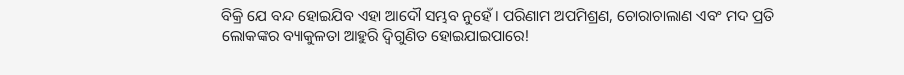ବିକ୍ରି ଯେ ବନ୍ଦ ହୋଇଯିବ ଏହା ଆଦୌ ସମ୍ଭବ ନୁହେଁ। ପରିଣାମ ଅପମିଶ୍ରଣ, ଚୋରାଚାଲାଣ ଏବଂ ମଦ ପ୍ରତି ଲୋକଙ୍କର ବ୍ୟାକୁଳତା ଆହୁରି ଦ୍ବିଗୁଣିତ ହୋଇଯାଇପାରେ!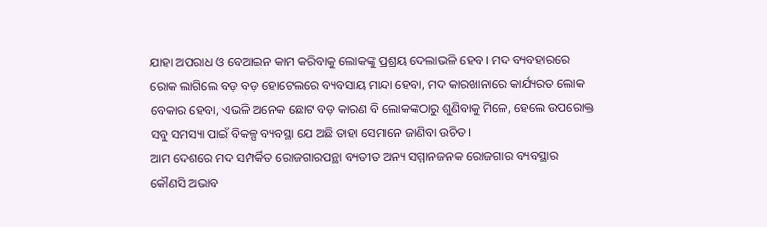ଯାହା ଅପରାଧ ଓ ବେଆଇନ କାମ କରିବାକୁ ଲୋକଙ୍କୁ ପ୍ରଶ୍ରୟ ଦେଲାଭଳି ହେବ। ମଦ ବ୍ୟବହାରରେ ରୋକ ଲାଗିଲେ ବଡ଼ ବଡ଼ ହୋଟେଲରେ ବ୍ୟବସାୟ ମାନ୍ଦା ହେବା, ମଦ କାରଖାନାରେ କାର୍ଯ୍ୟରତ ଲୋକ ବେକାର ହେବା, ଏଭଳି ଅନେକ ଛୋଟ ବଡ଼ କାରଣ ବି ଲୋକଙ୍କଠାରୁ ଶୁଣିବାକୁ ମିଳେ, ହେଲେ ଉପରୋକ୍ତ ସବୁ ସମସ୍ୟା ପାଇଁ ବିକଳ୍ପ ବ୍ୟବସ୍ଥା ଯେ ଅଛି ତାହା ସେମାନେ ଜାଣିବା ଉଚିତ।
ଆମ ଦେଶରେ ମଦ ସମ୍ପର୍କିତ ରୋଜଗାରପନ୍ଥା ବ୍ୟତୀତ ଅନ୍ୟ ସମ୍ମାନଜନକ ରୋଜଗାର ବ୍ୟବସ୍ଥାର କୌଣସି ଅଭାବ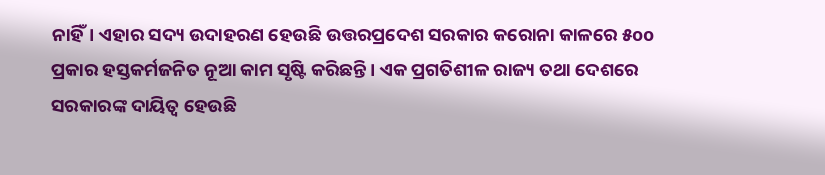ନାହିଁ। ଏହାର ସଦ୍ୟ ଉଦାହରଣ ହେଉଛି ଉତ୍ତରପ୍ରଦେଶ ସରକାର କରୋନା କାଳରେ ୫oo ପ୍ରକାର ହସ୍ତକର୍ମଜନିତ ନୂଆ କାମ ସୃଷ୍ଟି କରିଛନ୍ତି। ଏକ ପ୍ରଗତିଶୀଳ ରାଜ୍ୟ ତଥା ଦେଶରେ ସରକାରଙ୍କ ଦାୟିତ୍ୱ ହେଉଛି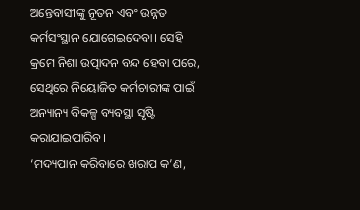ଅନ୍ତେବାସୀଙ୍କୁ ନୂତନ ଏବଂ ଉନ୍ନତ କର୍ମସଂସ୍ଥାନ ଯୋଗେଇଦେବା। ସେହି କ୍ରମେ ନିଶା ଉତ୍ପାଦନ ବନ୍ଦ ହେବା ପରେ, ସେଥିରେ ନିୟୋଜିତ କର୍ମଚାରୀଙ୍କ ପାଇଁ ଅନ୍ୟାନ୍ୟ ବିକଳ୍ପ ବ୍ୟବସ୍ଥା ସୃଷ୍ଟି କରାଯାଇପାରିବ।
‘ମଦ୍ୟପାନ କରିବାରେ ଖରାପ କ’ଣ,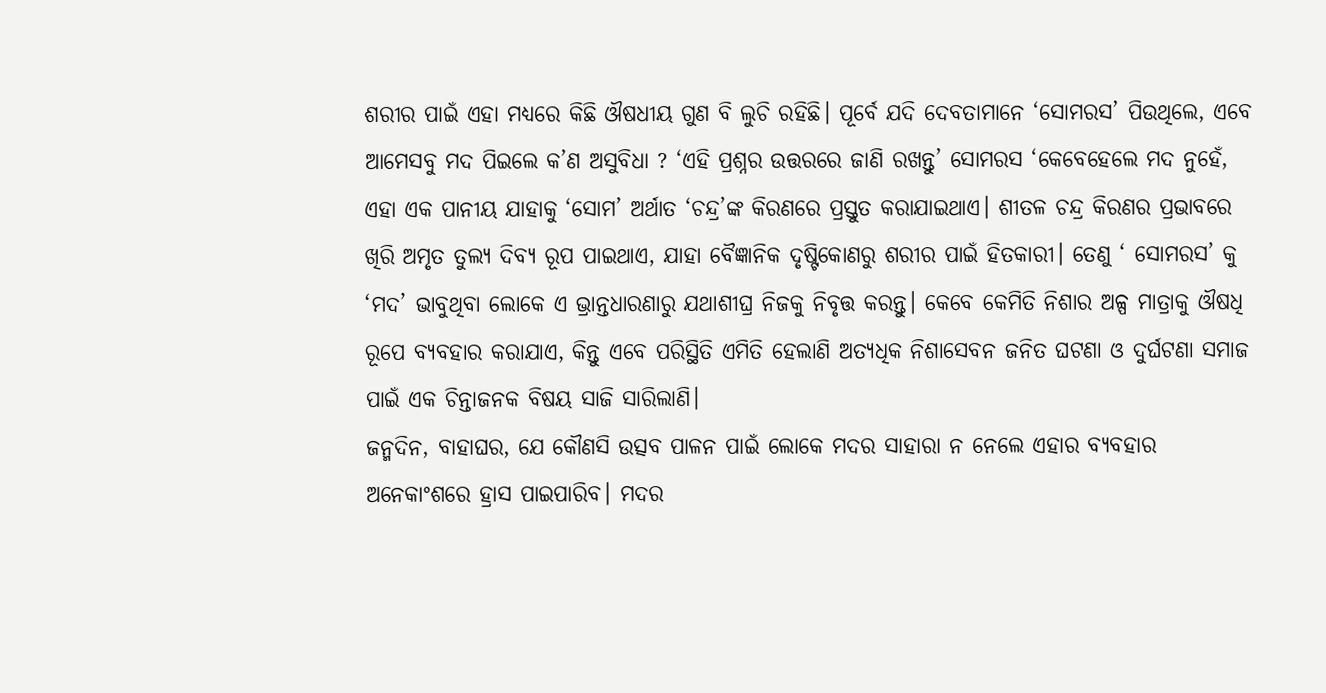ଶରୀର ପାଇଁ ଏହା ମଧ୍ୟରେ କିଛି ଔଷଧୀୟ ଗୁଣ ବି ଲୁଚି ରହିଛି। ପୂର୍ବେ ଯଦି ଦେବତାମାନେ ‘ସୋମରସ’ ପିଉଥିଲେ, ଏବେ ଆମେସବୁ ମଦ ପିଇଲେ କ’ଣ ଅସୁବିଧା ? ‘ଏହି ପ୍ରଶ୍ନର ଉତ୍ତରରେ ଜାଣି ରଖନ୍ତୁ’ ସୋମରସ ‘କେବେହେଲେ ମଦ ନୁହେଁ, ଏହା ଏକ ପାନୀୟ ଯାହାକୁ ‘ସୋମ’ ଅର୍ଥାତ ‘ଚନ୍ଦ୍ର’ଙ୍କ କିରଣରେ ପ୍ରସ୍ତୁତ କରାଯାଇଥାଏ। ଶୀତଳ ଚନ୍ଦ୍ର କିରଣର ପ୍ରଭାବରେ ଖିରି ଅମୃତ ତୁଲ୍ୟ ଦିବ୍ୟ ରୂପ ପାଇଥାଏ, ଯାହା ବୈଜ୍ଞାନିକ ଦୃଷ୍ଟିକୋଣରୁ ଶରୀର ପାଇଁ ହିତକାରୀ। ତେଣୁ ‘ ସୋମରସ’ କୁ ‘ମଦ’ ଭାବୁଥିବା ଲୋକେ ଏ ଭ୍ରାନ୍ତଧାରଣାରୁ ଯଥାଶୀଘ୍ର ନିଜକୁ ନିବୃତ୍ତ କରନ୍ତୁ। କେବେ କେମିତି ନିଶାର ଅଳ୍ପ ମାତ୍ରାକୁ ଔଷଧି ରୂପେ ବ୍ୟବହାର କରାଯାଏ, କିନ୍ତୁ ଏବେ ପରିସ୍ଥିତି ଏମିତି ହେଲାଣି ଅତ୍ୟଧିକ ନିଶାସେବନ ଜନିତ ଘଟଣା ଓ ଦୁର୍ଘଟଣା ସମାଜ ପାଇଁ ଏକ ଚିନ୍ତାଜନକ ବିଷୟ ସାଜି ସାରିଲାଣି।
ଜନ୍ମଦିନ, ବାହାଘର, ଯେ କୌଣସି ଉତ୍ସବ ପାଳନ ପାଇଁ ଲୋକେ ମଦର ସାହାରା ନ ନେଲେ ଏହାର ବ୍ୟବହାର ଅନେକାଂଶରେ ହ୍ରାସ ପାଇପାରିବ। ମଦର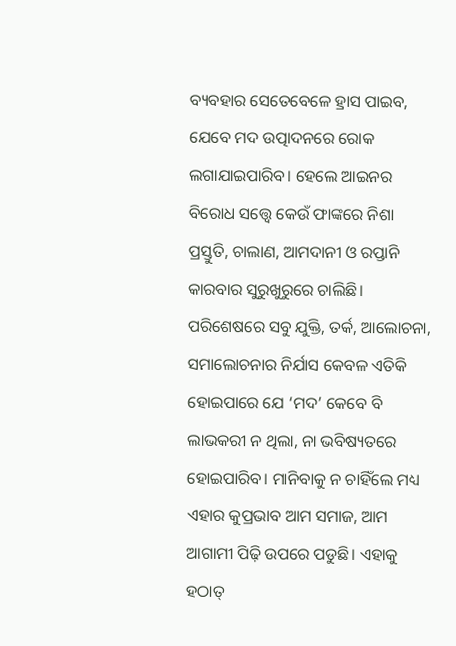ବ୍ୟବହାର ସେତେବେଳେ ହ୍ରାସ ପାଇବ, ଯେବେ ମଦ ଉତ୍ପାଦନରେ ରୋକ ଲଗାଯାଇପାରିବ। ହେଲେ ଆଇନର ବିରୋଧ ସତ୍ତ୍ୱେ କେଉଁ ଫାଙ୍କରେ ନିଶା ପ୍ରସ୍ତୁତି, ଚାଲାଣ, ଆମଦାନୀ ଓ ରପ୍ତାନି କାରବାର ସୁରୁଖୁରୁରେ ଚାଲିଛି।
ପରିଶେଷରେ ସବୁ ଯୁକ୍ତି, ତର୍କ, ଆଲୋଚନା, ସମାଲୋଚନାର ନିର୍ଯାସ କେବଳ ଏତିକି ହୋଇପାରେ ଯେ ‘ମଦ’ କେବେ ବି ଲାଭକରୀ ନ ଥିଲା, ନା ଭବିଷ୍ୟତରେ ହୋଇପାରିବ। ମାନିବାକୁ ନ ଚାହିଁଲେ ମଧ୍ୟ ଏହାର କୁପ୍ରଭାବ ଆମ ସମାଜ, ଆମ ଆଗାମୀ ପିଢ଼ି ଉପରେ ପଡୁଛି। ଏହାକୁ ହଠାତ୍‌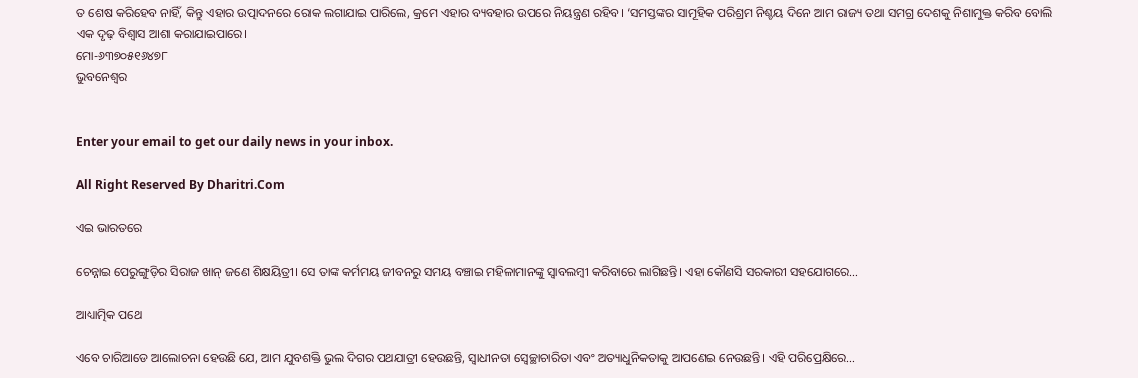ତ ଶେଷ କରିହେବ ନାହିଁ, କିନ୍ତୁ ଏହାର ଉତ୍ପାଦନରେ ରୋକ ଲଗାଯାଇ ପାରିଲେ, କ୍ରମେ ଏହାର ବ୍ୟବହାର ଉପରେ ନିୟନ୍ତ୍ରଣ ରହିବ। ‘ସମସ୍ତଙ୍କର ସାମୂହିକ ପରିଶ୍ରମ ନିଶ୍ଚୟ ଦିନେ ଆମ ରାଜ୍ୟ ତଥା ସମଗ୍ର ଦେଶକୁ ନିଶାମୁକ୍ତ କରିବ ବୋଲି ଏକ ଦୃଢ଼ ବିଶ୍ୱାସ ଆଶା କରାଯାଇପାରେ।
ମୋ-୬୩୭୦୫୧୬୪୭୮
ଭୁବନେଶ୍ୱର


Enter your email to get our daily news in your inbox.

All Right Reserved By Dharitri.Com

ଏଇ ଭାରତରେ

ଚେନ୍ନାଇ ପେରୁଙ୍ଗୁଡ଼ିର ସିରାଜ ଖାନ୍‌ ଜଣେ ଶିକ୍ଷୟିତ୍ରୀ। ସେ ତାଙ୍କ କର୍ମମୟ ଜୀବନରୁ ସମୟ ବଞ୍ଚାଇ ମହିଳାମାନଙ୍କୁ ସ୍ବାବଲମ୍ବୀ କରିବାରେ ଲାଗିଛନ୍ତି। ଏହା କୌଣସି ସରକାରୀ ସହଯୋଗରେ…

ଆଧ୍ୟାତ୍ମିକ ପଥେ

ଏବେ ଚାରିଆଡେ ଆଲୋଚନା ହେଉଛି ଯେ, ଆମ ଯୁବଶକ୍ତି ଭୁଲ ଦିଗର ପଥଯାତ୍ରୀ ହେଉଛନ୍ତି, ସ୍ବାଧୀନତା ସ୍ବେଚ୍ଛାଚାରିତା ଏବଂ ଅତ୍ୟାଧୁନିକତାକୁ ଆପଣେଇ ନେଉଛନ୍ତି। ଏହି ପରିପ୍ରେକ୍ଷିରେ…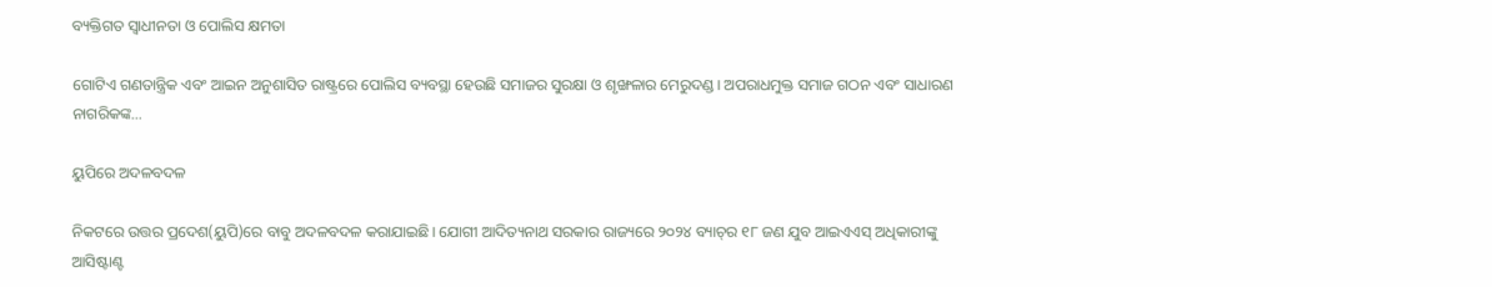ବ୍ୟକ୍ତିଗତ ସ୍ବାଧୀନତା ଓ ପୋଲିସ କ୍ଷମତା

ଗୋଟିଏ ଗଣତାନ୍ତ୍ରିକ ଏବଂ ଆଇନ ଅନୁଶାସିତ ରାଷ୍ଟ୍ରରେ ପୋଲିସ ବ୍ୟବସ୍ଥା ହେଉଛି ସମାଜର ସୁରକ୍ଷା ଓ ଶୃଙ୍ଖଳାର ମେରୁଦଣ୍ଡ। ଅପରାଧମୁକ୍ତ ସମାଜ ଗଠନ ଏବଂ ସାଧାରଣ ନାଗରିକଙ୍କ…

ୟୁପିରେ ଅଦଳବଦଳ

ନିକଟରେ ଉତ୍ତର ପ୍ରଦେଶ(ୟୁପି)ରେ ବାବୁ ଅଦଳବଦଳ କରାଯାଇଛି। ଯୋଗୀ ଆଦିତ୍ୟନାଥ ସରକାର ରାଜ୍ୟରେ ୨୦୨୪ ବ୍ୟାଚ୍‌ର ୧୮ ଜଣ ଯୁବ ଆଇଏଏସ୍‌ ଅଧିକାରୀଙ୍କୁ ଆସିଷ୍ଟାଣ୍ଟ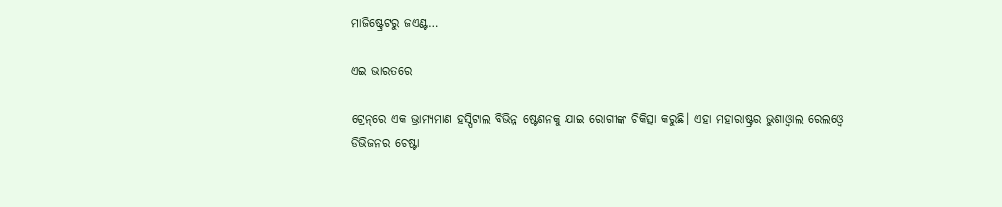ମାଜିଷ୍ଟ୍ରେଟରୁ ଜଏଣ୍ଟ…

ଏଇ ଭାରତରେ

ଟ୍ରେନ୍‌ରେ ଏକ ଭ୍ରାମ୍ୟମାଣ ହସ୍ପିଟାଲ ବିଭିନ୍ନ ଷ୍ଟେଶନକୁ ଯାଇ ରୋଗୀଙ୍କ ଚିକିତ୍ସା କରୁଛି। ଏହା ମହାରାଷ୍ଟ୍ରର ଭୁଶାଓ୍ବାଲ ରେଲଓ୍ବେ ଡିଭିଜନର ଚେଷ୍ଟା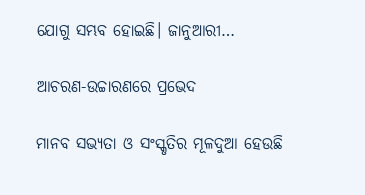ଯୋଗୁ ସମ୍ଭବ ହୋଇଛି। ଜାନୁଆରୀ…

ଆଚରଣ-ଉଚ୍ଚାରଣରେ ପ୍ରଭେଦ

ମାନବ ସଭ୍ୟତା ଓ ସଂସ୍କୃତିର ମୂଳଦୁଆ ହେଉଛି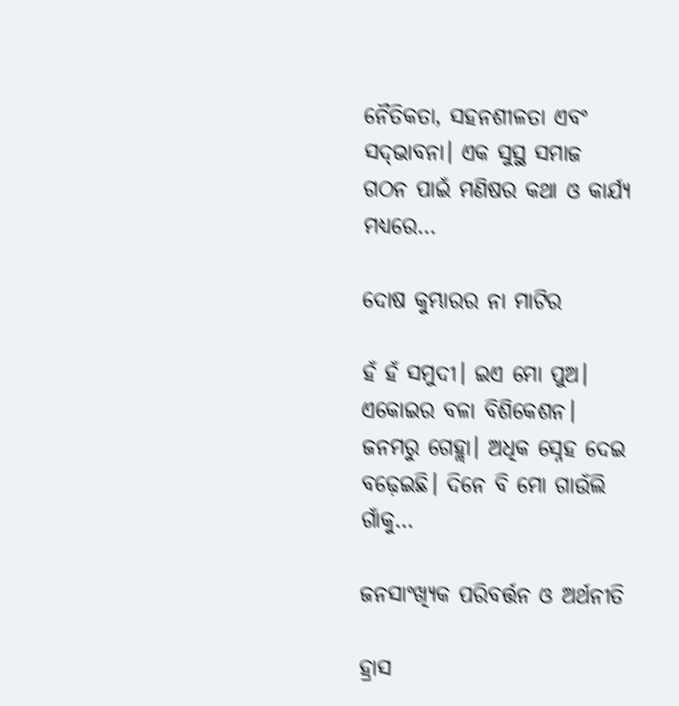ନୈତିକତା, ସହନଶୀଳତା ଏବଂ ସଦ୍‌ଭାବନା। ଏକ ସୁସ୍ଥ ସମାଜ ଗଠନ ପାଇଁ ମଣିଷର କଥା ଓ କାର୍ଯ୍ୟ ମଧ୍ୟରେ…

ଦୋଷ କୁମ୍ଭାରର ନା ମାଟିର

ହଁ ହଁ ସମୁଦୀ। ଇଏ ମୋ ପୁଅ। ଏକୋଇର ବଳା ବିଶିକେଶନ। ଜନମରୁ ଗେହ୍ଲା। ଅଧିକ ସ୍ନେହ ଦେଇ ବଢ଼େଇଛି। ଦିନେ ବି ମୋ ଗାଉଁଲି ଗାଁକୁ…

ଜନସାଂଖ୍ୟିକ ପରିବର୍ତ୍ତନ ଓ ଅର୍ଥନୀତି

ହ୍ରାସ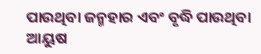ପାଉଥିବା ଜନ୍ମହାର ଏବଂ ବୃଦ୍ଧି ପାଉଥିବା ଆୟୁଷ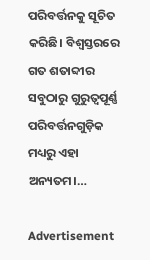ପରିବର୍ତ୍ତନକୁ ସୂଚିତ କରିଛି। ବିଶ୍ୱସ୍ତରରେ ଗତ ଶତାବ୍ଦୀର ସବୁଠାରୁ ଗୁରୁତ୍ୱପୂର୍ଣ୍ଣ ପରିବର୍ତ୍ତନଗୁଡ଼ିକ ମଧ୍ୟରୁ ଏହା ଅନ୍ୟତମ।…

Advertisement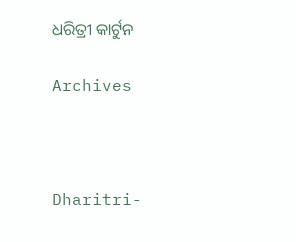ଧରିତ୍ରୀ କାର୍ଟୁନ

Archives



Dharitri-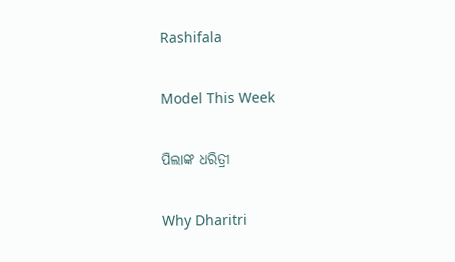Rashifala

Model This Week

ପିଲାଙ୍କ ଧରିତ୍ରୀ

Why Dharitri